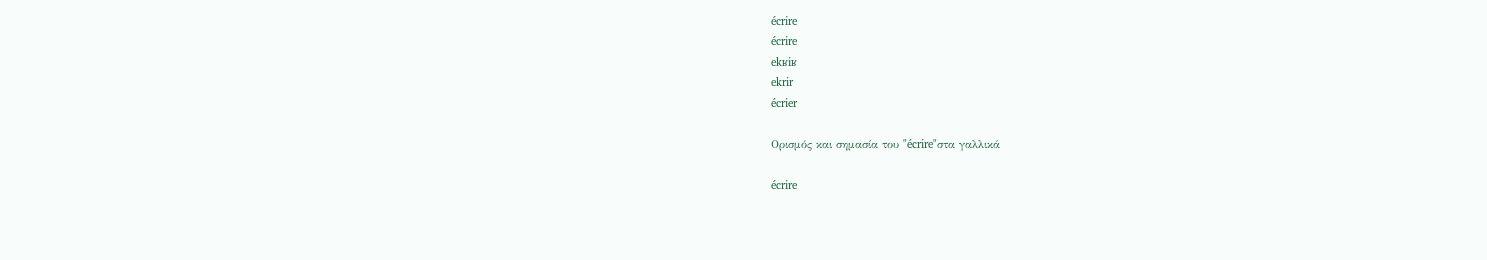écrire
écrire
ekʁiʁ
ekrir
écrier

Ορισμός και σημασία του "écrire"στα γαλλικά

écrire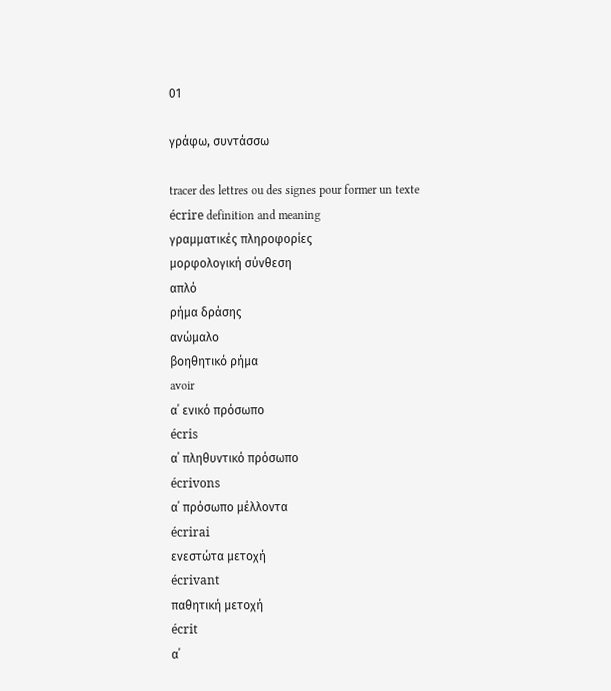01

γράφω, συντάσσω

tracer des lettres ou des signes pour former un texte
écrire definition and meaning
γραμματικές πληροφορίες
μορφολογική σύνθεση
απλό
ρήμα δράσης
ανώμαλο
βοηθητικό ρήμα
avoir
α΄ ενικό πρόσωπο
écris
α΄ πληθυντικό πρόσωπο
écrivons
α΄ πρόσωπο μέλλοντα
écrirai
ενεστώτα μετοχή
écrivant
παθητική μετοχή
écrit
α΄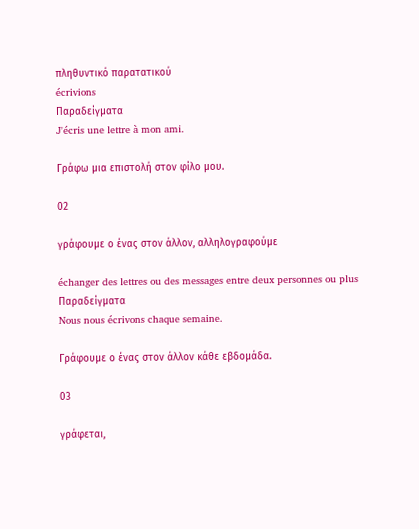πληθυντικό παρατατικού
écrivions
Παραδείγματα
J'écris une lettre à mon ami.

Γράφω μια επιστολή στον φίλο μου.

02

γράφουμε ο ένας στον άλλον, αλληλογραφούμε

échanger des lettres ou des messages entre deux personnes ou plus
Παραδείγματα
Nous nous écrivons chaque semaine.

Γράφουμε ο ένας στον άλλον κάθε εβδομάδα.

03

γράφεται,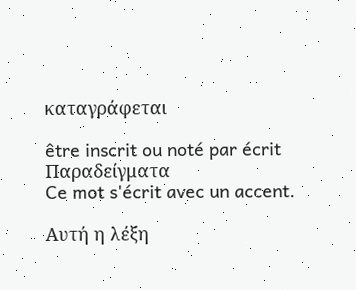καταγράφεται

être inscrit ou noté par écrit
Παραδείγματα
Ce mot s'écrit avec un accent.

Αυτή η λέξη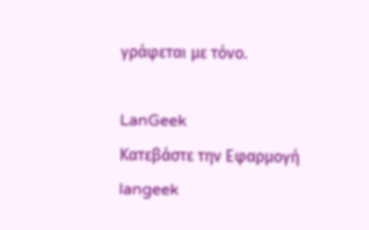γράφεται με τόνο.

LanGeek
Κατεβάστε την Εφαρμογή
langeek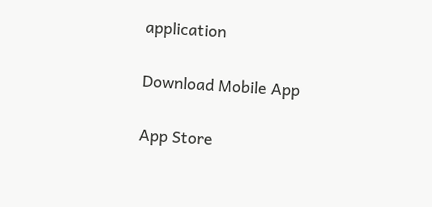application

Download Mobile App

App Store